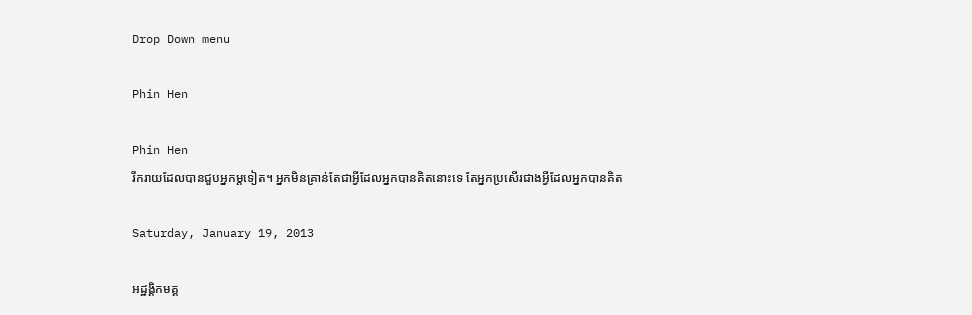Drop Down menu

Phin Hen

Phin Hen
រីករាយដែលបានជួបអ្នកម្តទៀត។ អ្នកមិនគ្រាន់តែជាអ្វីដែលអ្នកបានគិតនោះទេ តែអ្នកប្រសើរជាងអ្វីដែលអ្នកបានគិត

Saturday, January 19, 2013

អដ្ឋង្គិកមគ្គ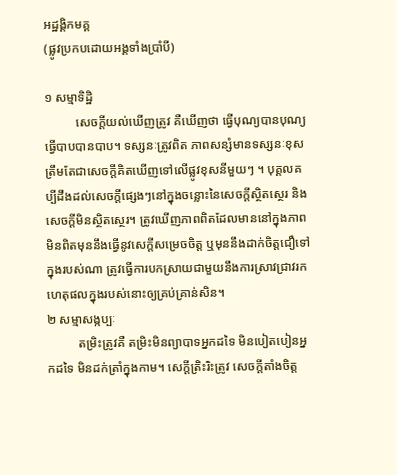អដ្ឋង្គិកមគ្គ
(ផ្លូវប្រកបដោយអង្គទាំងប្រាំបី)

១ សម្មាទិដ្ឋិ
          សេចក្ដីយល់ឃើញត្រូវ គឺឃើញថា ធ្វើបុណ្យបានបុណ្យ ធ្វើបាបបានបាប។ ទស្សនៈត្រូវពិត ភាពសន្សំមានទស្សនៈខុសត្រឹមតែជាសេចក្ដីគិតឃើញទៅលើផ្លូវខុសនីមួយៗ ។ បុគ្គលគប្បីដឹងដល់សេចក្ដីផ្សេងៗនៅក្នុងចន្លោះនៃសេចក្ដីស្ថិតស្ថេរ និងសេចក្ដីមិនស្ថិតស្ថេរ។ ត្រូវឃើញភាពពិតដែលមាននៅក្នុងភាពមិនពិតមុននឹងធ្វើនូវសេក្ដីសម្រេចចិត្ត ឬមុននឹងដាក់ចិត្តជឿទៅក្នុងរបស់ណា ត្រូវធ្វើការបកស្រាយជាមួយនឹងការស្រាវជា្រវរកហេតុផលក្នុងរបស់នោះឲ្យគ្រប់គ្រាន់សិន។
២ សម្មាសង្កប្បៈ
          តម្រិះត្រូវគឺ តម្រិះមិនព្យាបាទអ្នកដទៃ មិនបៀតបៀនអ្នកដទៃ មិនដក់ត្រាំក្នុងកាម។ សេក្ដីត្រិះរិះត្រូវ សេចក្ដីតាំងចិត្ត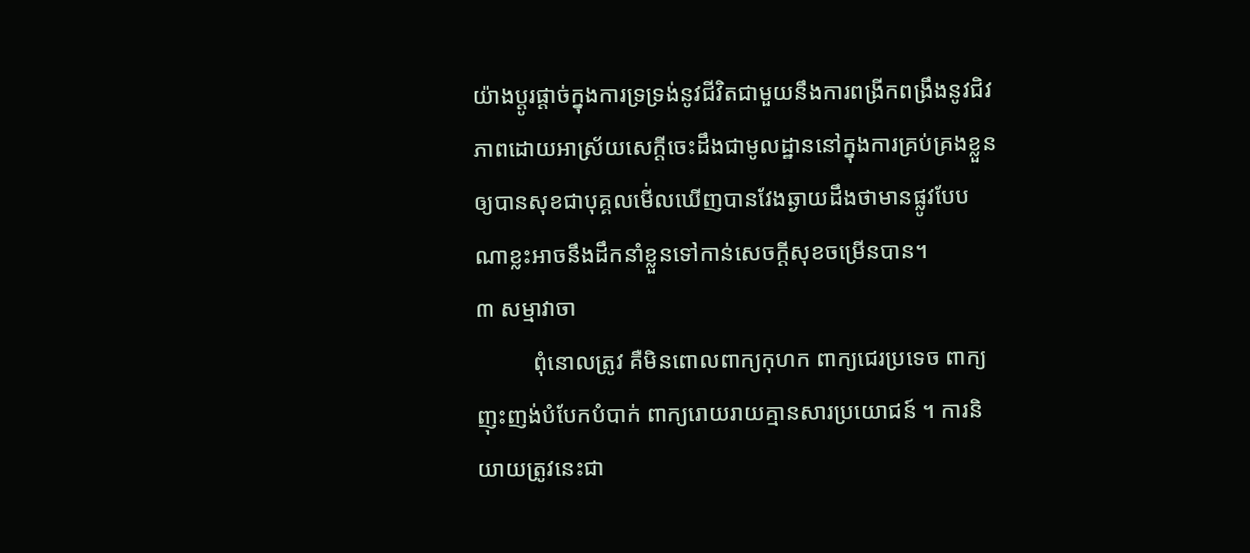យ៉ាងប្ដូរផ្ដាច់ក្នុងការទ្រទ្រង់នូវជីវិតជាមួយនឹងការពង្រីកពង្រឹងនូវជិវភាពដោយអាស្រ័យសេក្ដីចេះដឹងជាមូលដ្ឋាននៅក្នុងការគ្រប់គ្រងខ្លួនឲ្យបានសុខជាបុគ្គលមើ់លឃើញបានវែងឆ្ងាយដឹងថាមានផ្លូវបែបណាខ្លះអាចនឹងដឹកនាំខ្លួនទៅកាន់សេចក្ដីសុខចម្រើនបាន។
៣ សម្មាវាចា
          ពុំនោលត្រូវ គឺមិនពោលពាក្យកុហក ពាក្យជេរប្រទេច ពាក្យញុះញង់បំបែកបំបាក់ ពាក្យរោយរាយគ្មានសារប្រយោជន៍ ។ ការនិយាយត្រូវនេះជា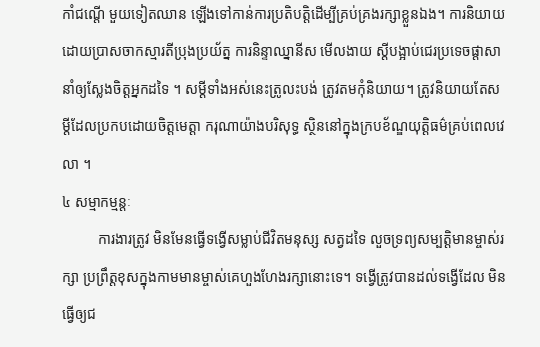កាំជណ្ដើ មួយទៀតឈាន ឡើងទៅកាន់ការប្រតិបត្តិដើម្បីគ្រប់គ្រងរក្សាខ្លួនឯង។ ការនិយាយដោយប្រាសចាកស្មារតីប្រុងប្រយ័ត្ន ការនិន្ទាឈ្នានីស មើលងាយ ស្ដីបង្អាប់ជេរប្រទេចផ្ដាសានាំឲ្យស្លែងចិត្តអ្នកដទៃ ។ សម្ដីទាំងអស់នេះត្រូលះបង់ ត្រូវតមកុំនិយាយ។ ត្រូវនិយាយតែសម្ដីដែលប្រកបដោយចិត្តមេត្តា ករុណាយ៉ាងបរិសុទ្ធ ស្ថិននៅក្នុងក្របខ័ណ្ឌយុត្តិធម៌គ្រប់ពេលវេលា ។
៤ សម្មាកម្មន្តៈ
          ការងារត្រូវ មិនមែនធ្វើទង្វើសម្លាប់ជីវិតមនុស្ស សត្វដទៃ លួចទ្រព្យសម្បត្តិមានម្ចាស់រក្សា ប្រព្រឹត្តខុសក្នុងកាមមានម្ចាស់គេហួងហែងរក្សានោះទេ។ ទង្វើត្រូវបានដល់ទង្វើដែល មិនធ្វើឲ្យជ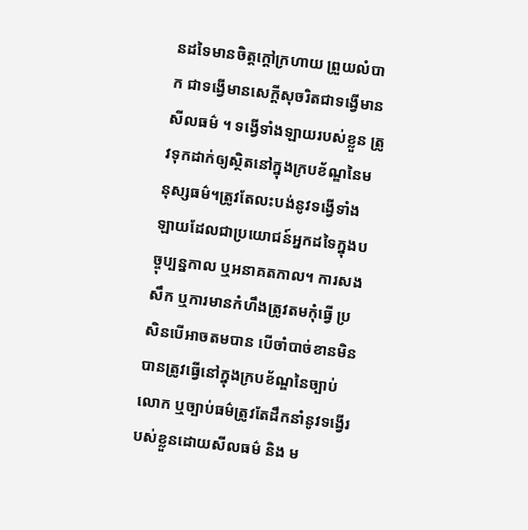នដទៃមានចិត្តក្ដៅក្រហាយ ព្រួយលំបាក ជាទង្វើមានសេក្ដីសុចរិតជាទង្វើមានសីលធម៌ ។ ទង្វើទាំងឡាយរបស់ខ្លួន ត្រូវទុកដាក់ឲ្យស្ថិតនៅក្នុងក្របខ័ណ្ឌនៃមនុស្សធម៌។ត្រូវតែលះបង់នូវទង្វើទាំងឡាយដែលជាប្រយោជន៍អ្នកដទៃក្នុងបច្ចុប្បន្នកាល ឬអនាគតកាល។ ការសងសឹក ឬការមានកំហឹងត្រូវតមកុំធ្វើ ប្រសិនបើអាចតមបាន បើចាំបាច់ខានមិនបានត្រូវធ្វើនៅក្នុងក្របខ័ណ្ឌនៃច្បាប់លោក ឬច្បាប់ធម៌ត្រូវតែដឹកនាំនូវទង្វើរបស់ខ្លួនដោយសីលធម៌ និង ម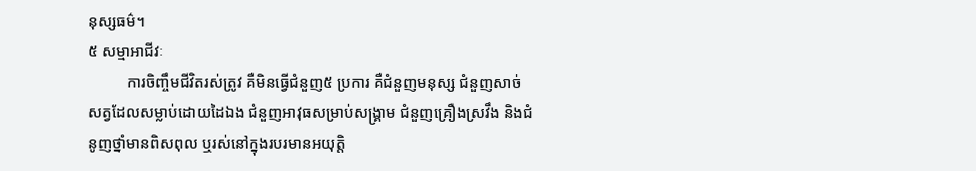នុស្សធម៌។
៥ សម្មាអាជីវៈ
          ការចិញ្ចឹមជីវិតរស់ត្រូវ គឺមិនធ្វើជំនួញ៥ ប្រការ គឺជំនួញមនុស្ស ជំនួញសាច់ សត្វដែលសម្លាប់ដោយដៃឯង ជំនួញអាវុធសម្រាប់សង្រ្គាម ជំនួញគ្រឿងស្រវឹង និងជំនូញថ្នាំមានពិសពុល ឬរស់នៅក្នុងរបរមានអយុត្តិ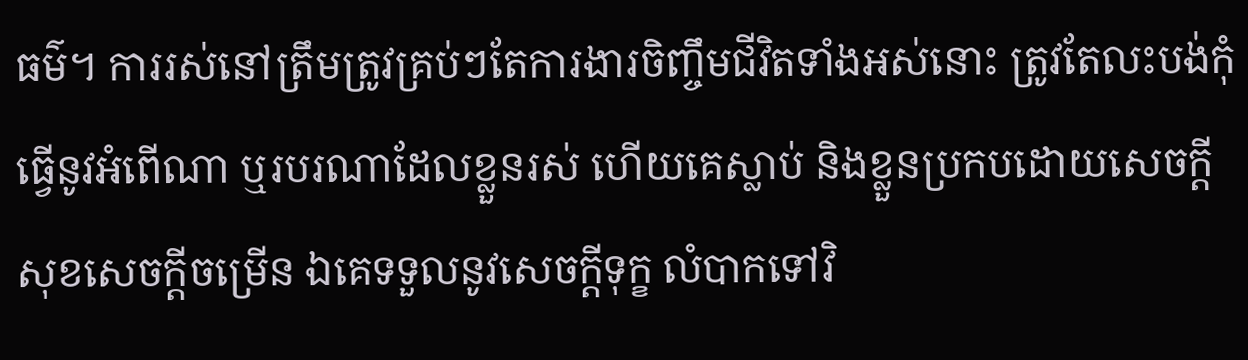ធម៌។ ការរស់នៅត្រឹមត្រូវគ្រប់ៗតែការងារចិញ្ចឹមជីវិតទាំងអស់នោះ ត្រូវតែលះបង់កុំធ្វើនូវអំពើណា ឬរបរណាដែលខ្លួនរស់ ហើយគេស្លាប់ និងខ្លួនប្រកបដោយសេចក្ដីសុខសេចក្ដីចម្រើន ឯគេទទួលនូវសេចក្ដីទុក្ខ លំបាកទៅវិ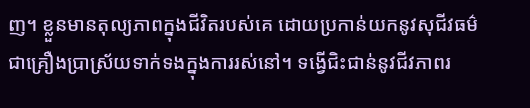ញ។ ខ្លួនមានតុល្យភាពក្នុងជីវិតរបស់គេ ដោយប្រកាន់យកនូវសុជីវធម៌ជាគ្រឿងប្រាស្រ័យទាក់ទងក្នុងការរស់នៅ។ ទង្វើជិះជាន់នូវជីវភាពរ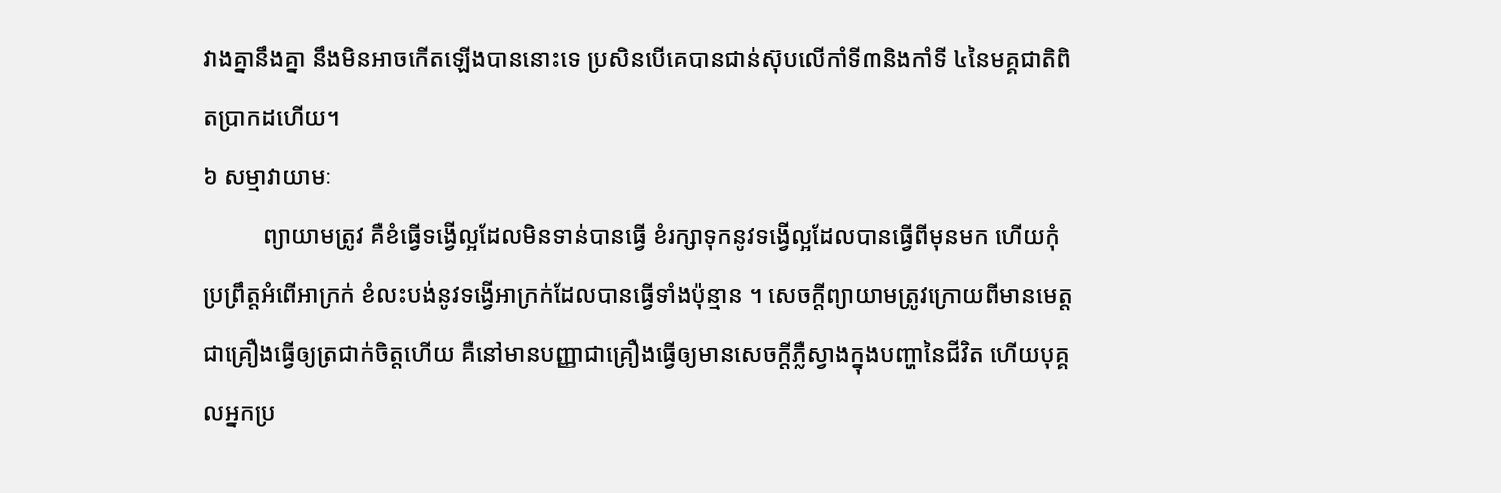វាងគ្នានឹងគ្នា នឹងមិនអាចកើតឡើងបាននោះទេ ប្រសិនបើគេបានជាន់ស៊ុបលើកាំទី៣និងកាំទី ៤នៃមគ្គជាតិពិតប្រាកដហើយ។
៦ សម្មាវាយាមៈ
          ព្យាយាមត្រូវ គឺខំធ្វើទង្វើល្អដែលមិនទាន់បានធ្វើ ខំរក្សាទុកនូវទង្វើល្អដែលបានធ្វើពីមុនមក ហើយកុំប្រព្រឹត្តអំពើអាក្រក់ ខំលះបង់នូវទង្វើអាក្រក់ដែលបានធ្វើទាំងប៉ុន្មាន ។ សេចក្ដីព្យាយាមត្រូវក្រោយពីមានមេត្តជាគ្រឿងធ្វើឲ្យត្រជាក់ចិត្តហើយ គឺនៅមានបញ្ញាជាគ្រឿងធ្វើឲ្យមានសេចក្ដីភ្លឺស្វាងក្នុងបញ្ហានៃជីវិត ហើយបុគ្គលអ្នកប្រ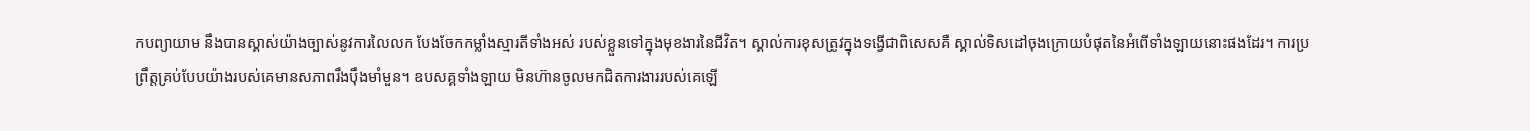កបព្យាយាម នឹងបានស្គាស់យ៉ាងច្បាស់នូវការលៃលក បែងចែកកម្លាំងស្មារតីទាំងអស់ របស់ខ្លួនទៅក្នុងមុខងារនៃជីវិត។ ស្គាល់ការខុសត្រូវក្នុងទង្វើជាពិសេសគឺ ស្គាល់ទិសដៅចុងក្រោយបំផុតនៃអំពើទាំងឡាយនោះផងដែរ។ ការប្រព្រឹត្តគ្រប់បែបយ៉ាងរបស់គេមានសភាពរឹងប៉ឹងមាំមួន។ ឧបសគ្គទាំងឡាយ មិនហ៊ានចូលមកជិតការងាររបស់គេឡើ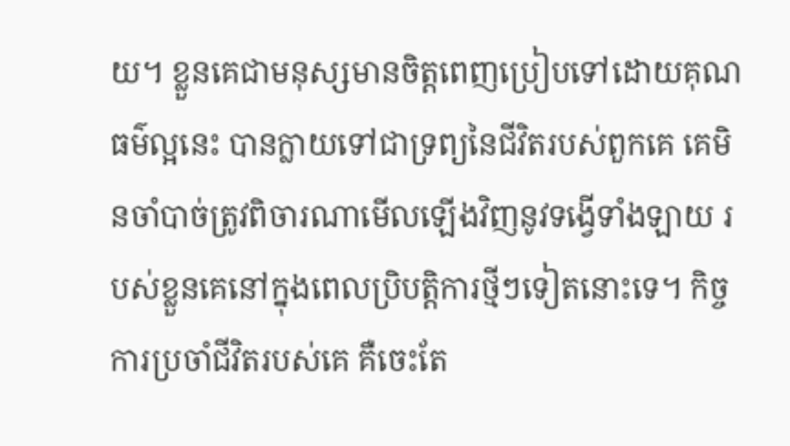យ។ ខ្លួនគេជាមនុស្សមានចិត្តពេញប្រៀបទៅដោយគុណធម៌ល្អនេះ បានក្លាយទៅជាទ្រព្យនៃជីវិតរបស់ពួកគេ គេមិនចាំបាច់ត្រូវពិចារណាមើលឡើងវិញនូវទង្វើទាំងឡាយ របស់ខ្លួនគេនៅក្នុងពេលប្រិបត្តិការថ្មីៗទៀតនោះទេ។ កិច្ចការប្រចាំជីវិតរបស់គេ គឺចេះតែ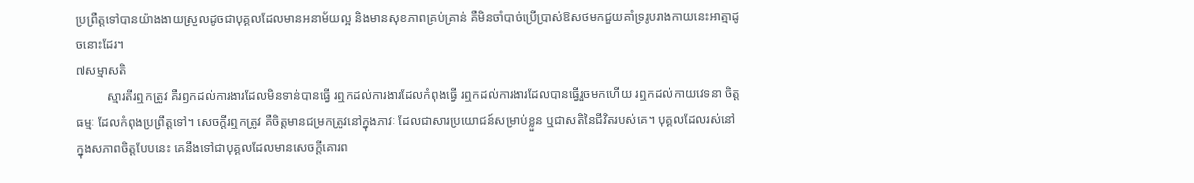ប្រព្រឺត្តទៅបានយ៉ាងងាយស្រួលដូចជាបុគ្គលដែលមានអនាម័យល្អ និងមានសុខភាពគ្រប់គ្រាន់ គឺមិនចាំបាច់ប្រើប្រាស់ឱសថមកជួយគាំទ្ររូបរាងកាយនេះអាត្មាដូចនោះដែរ។
៧សម្មាសតិ
          ស្មារតីរឮកត្រូវ គឺរឭកដល់ការងារដែលមិនទាន់បានធ្វើ រឮកដល់ការងារដែលកំពុងធ្វើ រឮកដល់ការងារដែលបានធ្វើរួចមកហើយ រឮកដល់កាយវេទនា ចិត្ត ធម្មៈ ដែលកំពុងប្រព្រឹត្តទៅ។ សេចក្ដីរឮកត្រូវ គឺចិត្តមានជម្រកត្រូវនៅក្នុងភាវៈ ដែលជាសារប្រយោជន៍សម្រាប់ខ្លួន ឬជាសតិនៃជីវិតរបស់គេ។ បុគ្គលដែលរស់នៅក្នុងសភាពចិត្តបែបនេះ គេនឹងទៅជាបុគ្គលដែលមានសេចក្ដីគោរព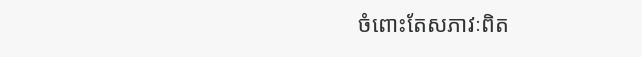ចំពោះតែសភាវៈពិត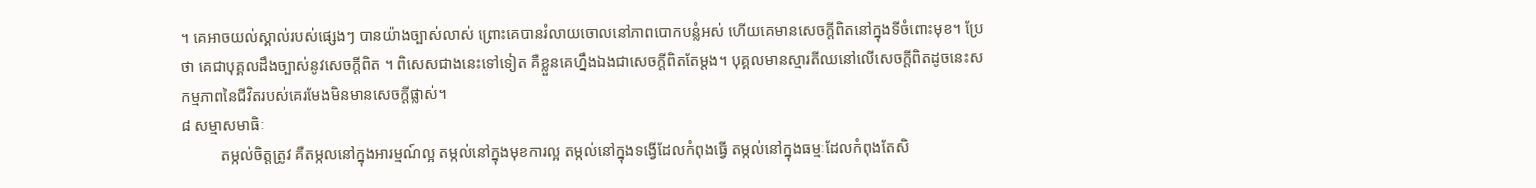។ គេអាចយល់ស្គាល់របស់ផ្សេងៗ បានយ៉ាងច្បាស់លាស់ ព្រោះគេបានរំលាយចោលនៅភាពបោកបន្លំអស់ ហើយគេមានសេចក្ដីពិតនៅក្នុងទីចំពោះមុខ។ ប្រែថា គេជាបុគ្គលដឹងច្បាស់នូវសេចក្ដីពិត ។ ពិសេសជាងនេះទៅទៀត គឺខ្លួនគេហ្នឹងឯងជាសេចក្ដីពិតតែម្ដង។ បុគ្គលមានស្មារតីឈនៅលើសេចក្ដីពិតដូចនេះសកម្មភាពនៃជីវិតរបស់គេរមែងមិនមានសេចក្ដីផ្លាស់។
៨ សម្មាសមាធិៈ
          តម្កល់ចិត្តត្រូវ គឺតម្កលនៅក្នុងអារម្មណ៍ល្អ តម្កល់នៅក្នុងមុខការល្អ តម្កល់នៅក្នុងទង្វើដែលកំពុងធ្វើ តម្កល់នៅក្នុងធម្មៈដែលកំពុងតែសិ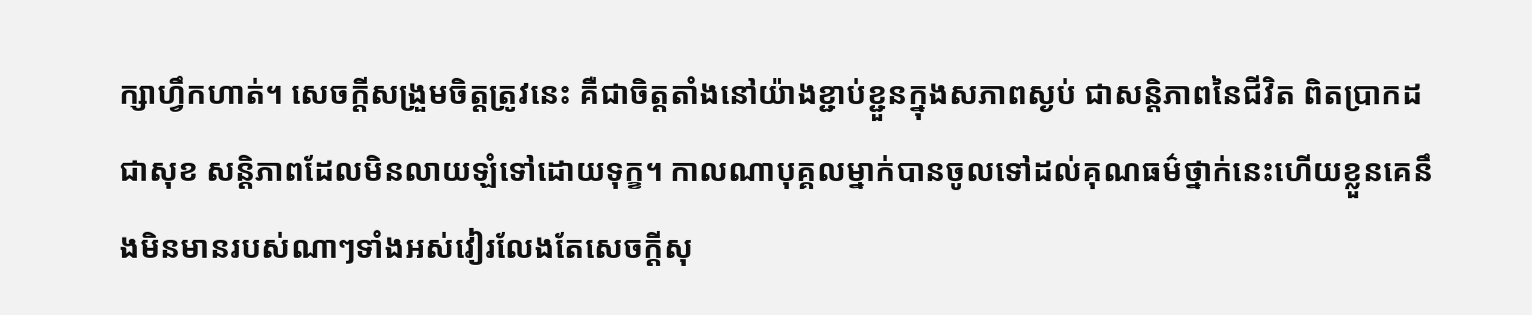ក្សាហ្វឹកហាត់។ សេចក្ដីសង្រួមចិត្តត្រូវនេះ គឺជាចិត្តតាំងនៅយ៉ាងខ្ជាប់ខ្ជួនក្នុងសភាពស្ងប់ ជាសន្តិភាពនៃជីវិត ពិតប្រាកដជាសុខ សន្តិភាពដែលមិនលាយឡំទៅដោយទុក្ខ។ កាលណាបុគ្គលម្នាក់បានចូលទៅដល់គុណធម៌ថ្នាក់នេះហើយខ្លួនគេនឹងមិនមានរបស់ណាៗទាំងអស់វៀរលែងតែសេចក្ដីសុ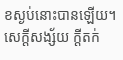ខស្ងប់នោះបានឡើយ។ សេក្ដីសង្ស័យ ក្ដីតក់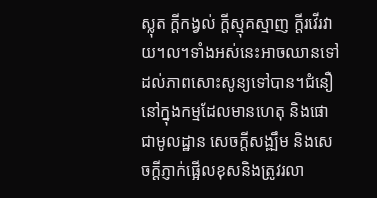ស្លុត ក្ដីកង្វល់ ក្ដីស្មុគស្មាញ ក្ដីរវើរវាយ។ល។ទាំងអស់នេះអាចឈានទៅដល់ភាពសោះសូន្យទៅបាន។ជំនឿនៅក្នុងកម្មដែលមានហេតុ និងផោជាមូលដ្ឋាន សេចក្ដីសង្ឍឹម និងសេចក្ដីភ្ញាក់ផ្អើលខុសនិងត្រូវរលា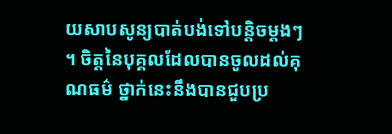យសាបសូន្យបាត់បង់ទៅបន្តិចម្ដងៗ ។ ចិត្តនៃបុគ្គលដែលបានចូលដល់គុណធម៌ ថ្នាក់នេះនឹងបានជួបប្រ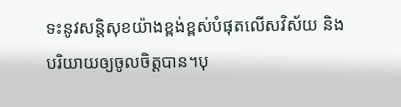ទះនូវសន្តិសុខយ៉ាងខ្ពង់ខ្ពស់បំផុតលើសវិស័យ និងបរិយាយឲ្យចូលចិត្តបាន។បុ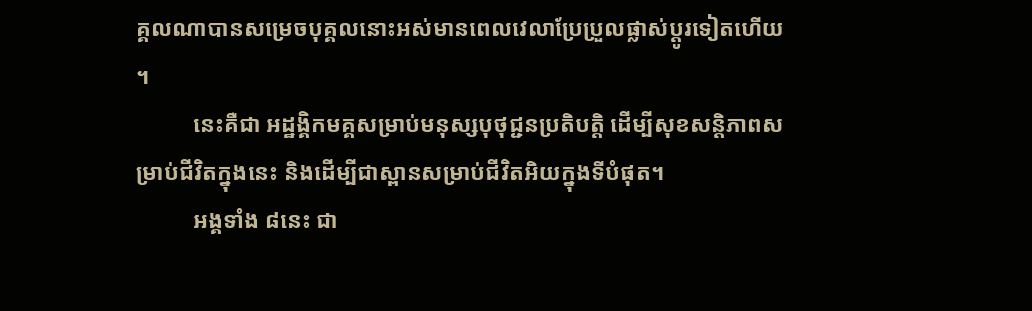គ្គលណាបានសម្រេចបុគ្គលនោះអស់មានពេលវេលាប្រែប្រួលផ្លាស់ប្តូរទៀតហើយ។
          នេះគឺជា អដ្ឋង្គិកមគ្គសម្រាប់មនុស្សបុថុជ្ជនប្រតិបត្តិ ដើម្បីសុខសន្តិភាពសម្រាប់ជីវិតក្នុងនេះ និងដើម្បីជាស្ពានសម្រាប់ជីវិតអិយក្នុងទីបំផុត។
          អង្គទាំង ៨នេះ ជា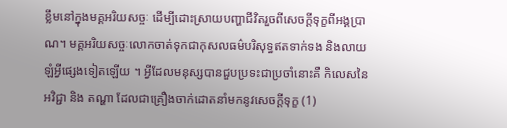ខ្លឹមនៅក្នុងមគ្គអរិយសច្ចៈ ដើម្បីដោះស្រាយបញ្ហាជីវិតរួចពីសេចក្ដីទុក្ខពីអង្គប្រាណ។ មគ្គអរិយសច្ចៈលោកចាត់ទុកជាកុសលធម៌បរិសុទ្ធឥតទាក់ទង និងលាយឡំអ្វីផ្សេងទៀតឡើយ ។ អ្វីដែលមនុស្សបានជួបប្រទះជាប្រចាំនោះគឺ កិលេសនៃអវិជ្ជា និង តណ្ហា ដែលជាគ្រឿងចាក់ដោតនាំមកនូវសេចក្ដីទុក្ខ (1)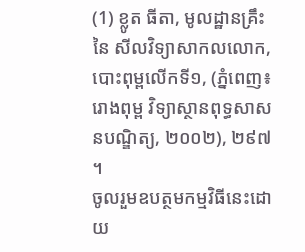(1) ខ្លូត ធីតា, មូលដ្ឋានគ្រឹះ នៃ សីលវិទ្យាសាកលលោក, បោះពុម្ពលើកទី១, (ភ្នំពេញ៖ រោងពុម្ព វិទ្យាស្ថានពុទ្ធសាសនបណ្ឌិត្យ, ២០០២), ២៩៧ ។
ចូលរួមឧបត្ថមកម្មវិធីនេះដោយ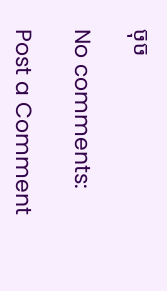ចុច

No comments:

Post a Comment